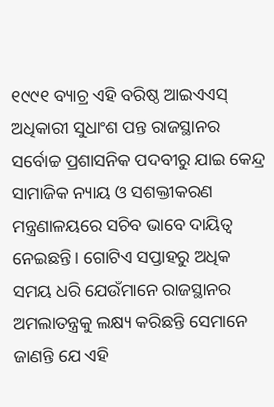୧୯୯୧ ବ୍ୟାଚ୍ର ଏହି ବରିଷ୍ଠ ଆଇଏଏସ୍ ଅଧିକାରୀ ସୁଧାଂଶ ପନ୍ତ ରାଜସ୍ଥାନର ସର୍ବୋଚ୍ଚ ପ୍ରଶାସନିକ ପଦବୀରୁ ଯାଇ କେନ୍ଦ୍ର ସାମାଜିକ ନ୍ୟାୟ ଓ ସଶକ୍ତୀକରଣ ମନ୍ତ୍ରଣାଳୟରେ ସଚିବ ଭାବେ ଦାୟିତ୍ୱ ନେଇଛନ୍ତି। ଗୋଟିଏ ସପ୍ତାହରୁ ଅଧିକ ସମୟ ଧରି ଯେଉଁମାନେ ରାଜସ୍ଥାନର ଅମଲାତନ୍ତ୍ରକୁ ଲକ୍ଷ୍ୟ କରିଛନ୍ତି ସେମାନେ ଜାଣନ୍ତି ଯେ ଏହି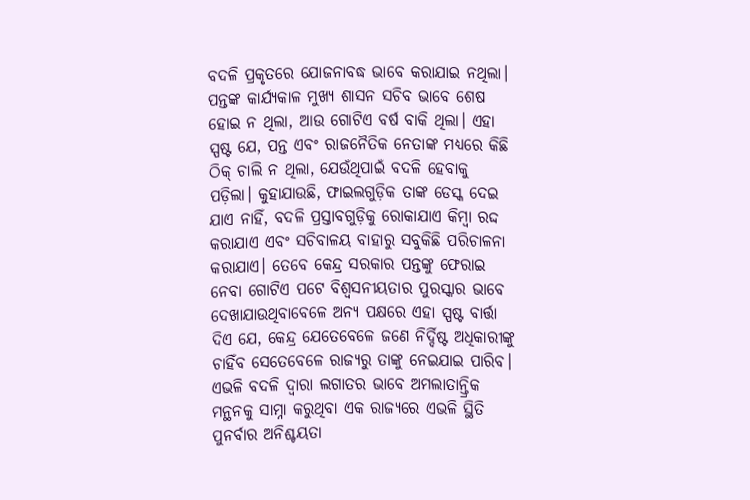ବଦଳି ପ୍ରକୃତରେ ଯୋଜନାବଦ୍ଧ ଭାବେ କରାଯାଇ ନଥିଲା। ପନ୍ତଙ୍କ କାର୍ଯ୍ୟକାଳ ମୁଖ୍ୟ ଶାସନ ସଚିବ ଭାବେ ଶେଷ ହୋଇ ନ ଥିଲା, ଆଉ ଗୋଟିଏ ବର୍ଷ ବାକି ଥିଲା। ଏହା ସ୍ପଷ୍ଟ ଯେ, ପନ୍ତ ଏବଂ ରାଜନୈତିକ ନେତାଙ୍କ ମଧ୍ୟରେ କିଛି ଠିକ୍ ଚାଲି ନ ଥିଲା, ଯେଉଁଥିପାଇଁ ବଦଳି ହେବାକୁ ପଡ଼ିଲା। କୁହାଯାଉଛି, ଫାଇଲଗୁଡ଼ିକ ତାଙ୍କ ଡେସ୍କ ଦେଇ ଯାଏ ନାହିଁ, ବଦଳି ପ୍ରସ୍ତାବଗୁଡ଼ିକୁ ରୋକାଯାଏ କିମ୍ବା ରଦ୍ଦ କରାଯାଏ ଏବଂ ସଚିବାଳୟ ବାହାରୁ ସବୁକିଛି ପରିଚାଳନା କରାଯାଏ। ତେବେ କେନ୍ଦ୍ର ସରକାର ପନ୍ତଙ୍କୁ ଫେରାଇ ନେବା ଗୋଟିଏ ପଟେ ବିଶ୍ୱସନୀୟତାର ପୁରସ୍କାର ଭାବେ ଦେଖାଯାଉଥିବାବେଳେ ଅନ୍ୟ ପକ୍ଷରେ ଏହା ସ୍ପଷ୍ଟ ବାର୍ତ୍ତା ଦିଏ ଯେ, କେନ୍ଦ୍ର ଯେତେବେଳେ ଜଣେ ନିର୍ଦ୍ଦିଷ୍ଟ ଅଧିକାରୀଙ୍କୁ ଚାହିଁବ ସେତେବେଳେ ରାଜ୍ୟରୁ ତାଙ୍କୁ ନେଇଯାଇ ପାରିବ। ଏଭଳି ବଦଳି ଦ୍ୱାରା ଲଗାତର ଭାବେ ଅମଲାତାନ୍ତ୍ରିକ ମନ୍ଥନକୁ ସାମ୍ନା କରୁଥିବା ଏକ ରାଜ୍ୟରେ ଏଭଳି ସ୍ଥିତି ପୁନର୍ବାର ଅନିଶ୍ଚୟତା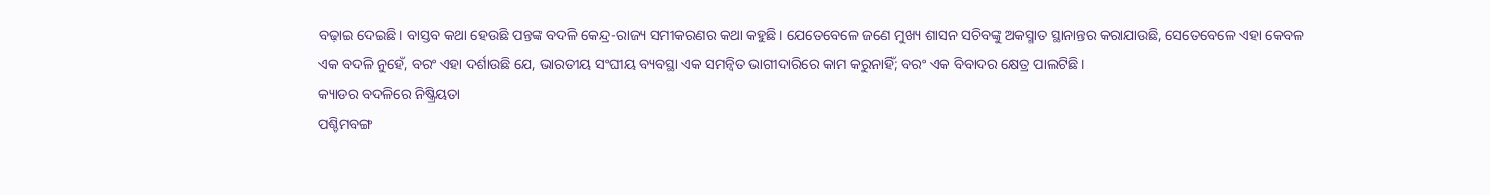ବଢ଼ାଇ ଦେଇଛି। ବାସ୍ତବ କଥା ହେଉଛି ପନ୍ତଙ୍କ ବଦଳି କେନ୍ଦ୍ର-ରାଜ୍ୟ ସମୀକରଣର କଥା କହୁଛି। ଯେତେବେଳେ ଜଣେ ମୁଖ୍ୟ ଶାସନ ସଚିବଙ୍କୁ ଅକସ୍ମାତ ସ୍ଥାନାନ୍ତର କରାଯାଉଛି, ସେତେବେଳେ ଏହା କେବଳ ଏକ ବଦଳି ନୁହେଁ, ବରଂ ଏହା ଦର୍ଶାଉଛି ଯେ, ଭାରତୀୟ ସଂଘୀୟ ବ୍ୟବସ୍ଥା ଏକ ସମନ୍ବିତ ଭାଗୀଦାରିରେ କାମ କରୁନାହିଁ; ବରଂ ଏକ ବିବାଦର କ୍ଷେତ୍ର ପାଲଟିଛି।
କ୍ୟାଡର ବଦଳିରେ ନିଷ୍କ୍ରିୟତା
ପଶ୍ଚିମବଙ୍ଗ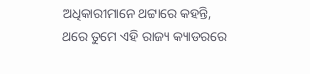ଅଧିକାରୀମାନେ ଥଟ୍ଟାରେ କହନ୍ତି, ଥରେ ତୁମେ ଏହି ରାଜ୍ୟ କ୍ୟାଡରରେ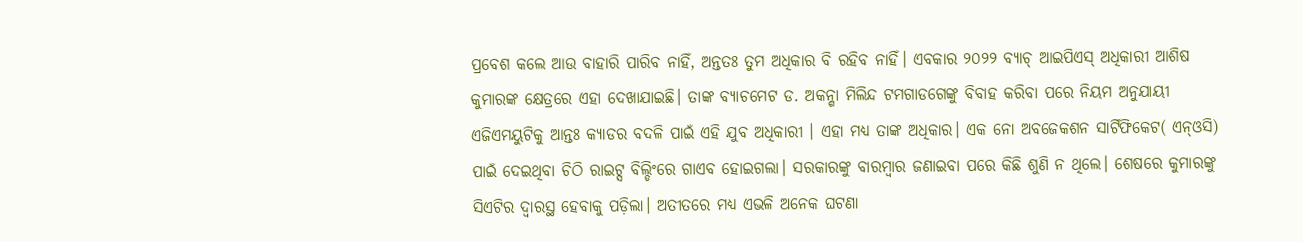ପ୍ରବେଶ କଲେ ଆଉ ବାହାରି ପାରିବ ନାହିଁ, ଅନ୍ତତଃ ତୁମ ଅଧିକାର ବି ରହିବ ନାହିଁ। ଏବକାର ୨୦୨୨ ବ୍ୟାଚ୍ ଆଇପିଏସ୍ ଅଧିକାରୀ ଆଶିଷ କୁମାରଙ୍କ କ୍ଷେତ୍ରରେ ଏହା ଦେଖାଯାଇଛି। ତାଙ୍କ ବ୍ୟାଚମେଟ ଡ. ଅକନ୍ଶା ମିଲିନ୍ଦ ଟମଗାଡଗେଙ୍କୁ ବିବାହ କରିବା ପରେ ନିୟମ ଅନୁଯାୟୀ ଏଜିଏମୟୁଟିକୁ ଆନ୍ତଃ କ୍ୟାଡର ବଦଳି ପାଇଁ ଏହି ଯୁବ ଅଧିକାରୀ । ଏହା ମଧ୍ୟ ତାଙ୍କ ଅଧିକାର। ଏକ ନୋ ଅବଜେକଶନ ସାର୍ଟିଫିକେଟ( ଏନ୍ଓସି) ପାଇଁ ଦେଇଥିବା ଚିଠି ରାଇଟ୍ସ ବିଲ୍ଡିଂରେ ଗାଏବ ହୋଇଗଲା। ସରକାରଙ୍କୁ ବାରମ୍ବାର ଜଣାଇବା ପରେ କିଛି ଶୁଣି ନ ଥିଲେ। ଶେଷରେ କୁମାରଙ୍କୁ ସିଏଟିର ଦ୍ୱାରସ୍ଥ ହେବାକୁ ପଡ଼ିଲା। ଅତୀତରେ ମଧ୍ୟ ଏଭଳି ଅନେକ ଘଟଣା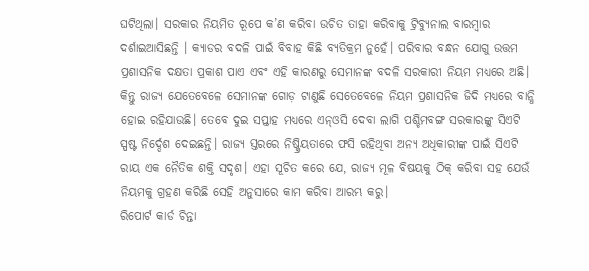ଘଟିଥିଲା। ସରକାର ନିୟମିତ ରୂପେ କ’ଣ କରିବା ଉଚିତ ତାହା କରିବାକୁ ଟ୍ରିବ୍ୟୁନାଲ ବାରମ୍ବାର ଦର୍ଶାଇଆସିଛନ୍ତି । କ୍ୟାଡର ବଦଳି ପାଇଁ ବିବାହ କିଛି ବ୍ୟତିକ୍ରମ ନୁହେଁ। ପରିବାର ବନ୍ଧନ ଯୋଗୁ ଉତ୍ତମ ପ୍ରଶାସନିକ ଦକ୍ଷତା ପ୍ରକାଶ ପାଏ ଏବଂ ଏହି କାରଣରୁ ସେମାନଙ୍କ ବଦଳି ସରକାରୀ ନିୟମ ମଧ୍ୟରେ ଅଛି। କିନ୍ତୁ ରାଜ୍ୟ ଯେତେବେଳେ ସେମାନଙ୍କ ଗୋଡ଼ ଟାଣୁଛି ସେତେବେଳେ ନିୟମ ପ୍ରଶାସନିକ ଜିଦି ମଧ୍ୟରେ ବାନ୍ଧି ହୋଇ ରହିଯାଉଛି। ତେବେ ଦୁଇ ସପ୍ତାହ ମଧ୍ୟରେ ଏନ୍ଓସି ଦେବା ଲାଗି ପଶ୍ଚିମବଙ୍ଗ ସରକାରଙ୍କୁ ସିଏଟି ସ୍ପଷ୍ଟ ନିର୍ଦ୍ଦେଶ ଦେଇଛନ୍ତି। ରାଜ୍ୟ ସ୍ତରରେ ନିଷ୍କ୍ରିୟତାରେ ଫସି ରହିଥିବା ଅନ୍ୟ ଅଧିକାରୀଙ୍କ ପାଇଁ ସିଏଟି ରାୟ ଏକ ନୈତିକ ଶକ୍ତି ସଦୃଶ। ଏହା ସୂଚିତ କରେ ଯେ, ରାଜ୍ୟ ମୂଳ ବିଷୟକୁ ଠିକ୍ କରିବା ସହ ଯେଉଁ ନିୟମକୁ ଗ୍ରହଣ କରିଛି ସେହି ଅନୁସାରେ କାମ କରିବା ଆରମ୍ଭ କରୁ।
ରିପୋର୍ଟ କାର୍ଡ ଚିନ୍ତା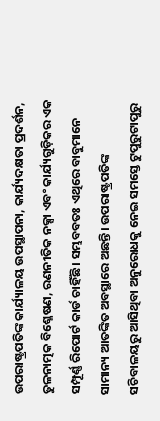ଉପରାଷ୍ଟ୍ରପତିଙ୍କ କାର୍ଯ୍ୟାଳୟ ଉପସ୍ଥାପନା, କାର୍ଯ୍ୟଦକ୍ଷତା ପ୍ରଦର୍ଶନ, ତୁଳନାତ୍ମକ ବିଶ୍ଳେଷଣ, ରଣନୀତିକ ନକ୍ସା ଏବଂ କାର୍ଯ୍ୟଗୁଡ଼ିକର ଏକ ସମ୍ପୂର୍ଣ୍ଣ ରିପୋର୍ଟ କାର୍ଡ ଚାହିଁଛି। ସମ୍ଭବବତଃ ଏଥିରେ ବାବୁମାନେ ସାମାନ୍ୟ ଆତଙ୍କିତ ଅବସ୍ଥାରେ ଅଛନ୍ତି। ଉପରାଷ୍ଟ୍ରପତିଙ୍କ ସଚିବାଳୟରୁ ଆସିଥିବା ଅନୁରୋଧକୁ ନେଇ ସମସ୍ତେ ଟୁପୁରୁଟାପୁରୁ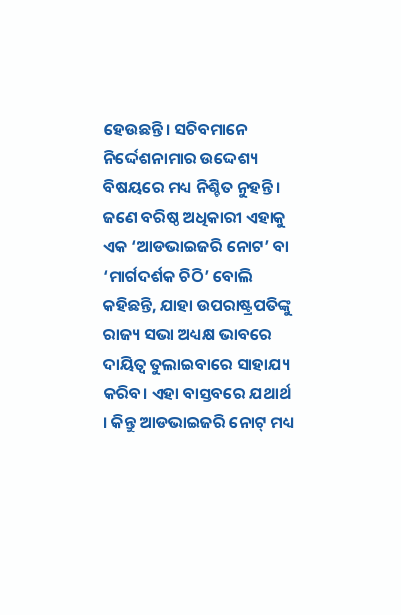ହେଉଛନ୍ତି। ସଚିବମାନେ ନିର୍ଦ୍ଦେଶନାମାର ଉଦ୍ଦେଶ୍ୟ ବିଷୟରେ ମଧ୍ୟ ନିଶ୍ଚିତ ନୁହନ୍ତି । ଜଣେ ବରିଷ୍ଠ ଅଧିକାରୀ ଏହାକୁ ଏକ ‘ଆଡଭାଇଜରି ନୋଟ’ ବା ‘ମାର୍ଗଦର୍ଶକ ଚିଠି’ ବୋଲି କହିଛନ୍ତି, ଯାହା ଉପରାଷ୍ଟ୍ରପତିଙ୍କୁ ରାଜ୍ୟ ସଭା ଅଧ୍ୟକ୍ଷ ଭାବରେ ଦାୟିତ୍ୱ ତୁଲାଇବାରେ ସାହାଯ୍ୟ କରିବ। ଏହା ବାସ୍ତବରେ ଯଥାର୍ଥ । କିନ୍ତୁ ଆଡଭାଇଜରି ନୋଟ୍ ମଧ୍ୟ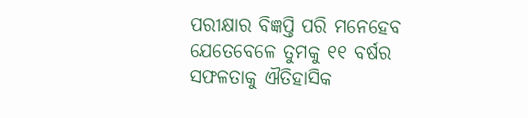ପରୀକ୍ଷାର ବିଜ୍ଞପ୍ତି ପରି ମନେହେବ ଯେତେବେଳେ ତୁମକୁ ୧୧ ବର୍ଷର ସଫଳତାକୁ ଐତିହାସିକ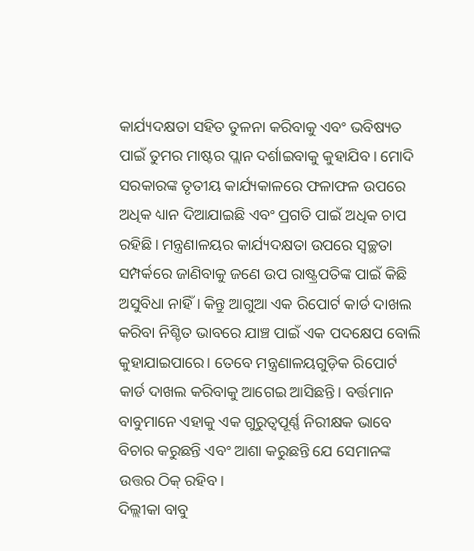କାର୍ଯ୍ୟଦକ୍ଷତା ସହିତ ତୁଳନା କରିବାକୁ ଏବଂ ଭବିଷ୍ୟତ ପାଇଁ ତୁମର ମାଷ୍ଟର ପ୍ଲାନ ଦର୍ଶାଇବାକୁ କୁହାଯିବ। ମୋଦି ସରକାରଙ୍କ ତୃତୀୟ କାର୍ଯ୍ୟକାଳରେ ଫଳାଫଳ ଉପରେ ଅଧିକ ଧ୍ୟାନ ଦିଆଯାଇଛି ଏବଂ ପ୍ରଗତି ପାଇଁ ଅଧିକ ଚାପ ରହିଛି। ମନ୍ତ୍ରଣାଳୟର କାର୍ଯ୍ୟଦକ୍ଷତା ଉପରେ ସ୍ବଚ୍ଛତା ସମ୍ପର୍କରେ ଜାଣିବାକୁ ଜଣେ ଉପ ରାଷ୍ଟ୍ରପତିଙ୍କ ପାଇଁ କିଛି ଅସୁବିଧା ନାହିଁ। କିନ୍ତୁ ଆଗୁଆ ଏକ ରିପୋର୍ଟ କାର୍ଡ ଦାଖଲ କରିବା ନିଶ୍ଚିତ ଭାବରେ ଯାଞ୍ଚ ପାଇଁ ଏକ ପଦକ୍ଷେପ ବୋଲି କୁହାଯାଇପାରେ। ତେବେ ମନ୍ତ୍ରଣାଳୟଗୁଡ଼ିକ ରିପୋର୍ଟ କାର୍ଡ ଦାଖଲ କରିବାକୁ ଆଗେଇ ଆସିଛନ୍ତି। ବର୍ତ୍ତମାନ ବାବୁମାନେ ଏହାକୁ ଏକ ଗୁରୁତ୍ୱପୂର୍ଣ୍ଣ ନିରୀକ୍ଷକ ଭାବେ ବିଚାର କରୁଛନ୍ତି ଏବଂ ଆଶା କରୁଛନ୍ତି ଯେ ସେମାନଙ୍କ ଉତ୍ତର ଠିକ୍ ରହିବ।
ଦିଲ୍ଲୀକା ବାବୁ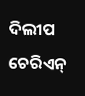ଦିଲୀପ ଚେରିଏନ୍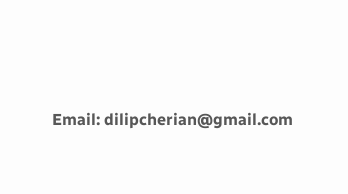Email: dilipcherian@gmail.com